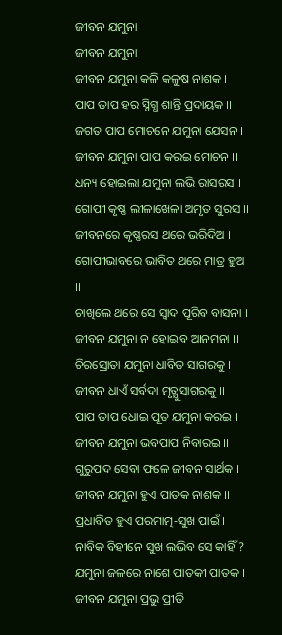ଜୀବନ ଯମୁନା
ଜୀବନ ଯମୁନା
ଜୀବନ ଯମୁନା କଳି କଳୁଷ ନାଶକ ।
ପାପ ତାପ ହର ସ୍ନିଗ୍ଧ ଶାନ୍ତି ପ୍ରଦାୟକ ।।
ଜଗତ ପାପ ମୋଚନେ ଯମୁନା ଯେସନ ।
ଜୀବନ ଯମୁନା ପାପ କରଇ ମୋଚନ ।।
ଧନ୍ୟ ହୋଇଲା ଯମୁନା ଲଭି ରାସରସ ।
ଗୋପୀ କୃଷ୍ଣ ଲୀଳାଖେଳା ଅମୃତ ସୁରସ ।।
ଜୀବନରେ କୃଷ୍ଣରସ ଥରେ ଭରିଦିଅ ।
ଗୋପୀଭାବରେ ଭାବିତ ଥରେ ମାତ୍ର ହୁଅ ।।
ଚାଖିଲେ ଥରେ ସେ ସ୍ୱାଦ ପୂରିବ ବାସନା ।
ଜୀବନ ଯମୁନା ନ ହୋଇବ ଆନମନା ।।
ଚିରସ୍ରୋତା ଯମୁନା ଧାବିତ ସାଗରକୁ ।
ଜୀବନ ଧାଏଁ ସର୍ବଦା ମୃତ୍ଯୁସାଗରକୁ ।।
ପାପ ତାପ ଧୋଇ ପୂତ ଯମୁନା କରଇ ।
ଜୀବନ ଯମୁନା ଭବପାପ ନିବାରଇ ।।
ଗୁରୁପଦ ସେବା ଫଳେ ଜୀବନ ସାର୍ଥକ ।
ଜୀବନ ଯମୁନା ହୁଏ ପାତକ ନାଶକ ।।
ପ୍ରଧାବିତ ହୁଏ ପରମାତ୍ମ-ସୁଖ ପାଇଁ ।
ନାବିକ ବିହୀନେ ସୁଖ ଲଭିବ ସେ କାହିଁ ?
ଯମୁନା ଜଳରେ ନାଶେ ପାତକୀ ପାତକ ।
ଜୀବନ ଯମୁନା ପ୍ରଭୁ ପ୍ରୀତି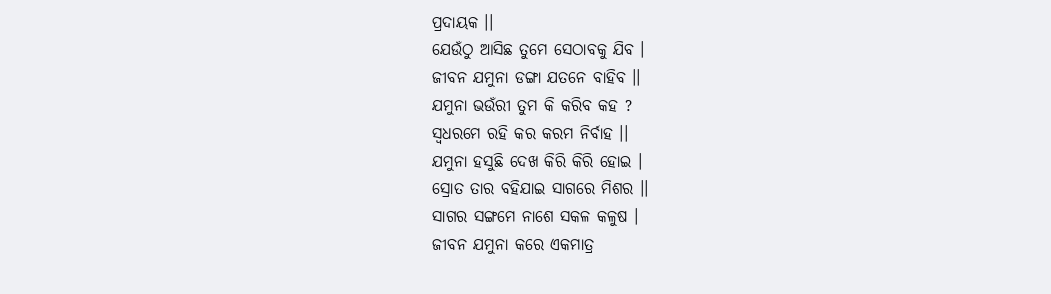ପ୍ରଦାୟକ ।।
ଯେଉଁଠୁ ଆସିଛ ତୁମେ ସେଠାବକୁ ଯିବ ।
ଜୀବନ ଯମୁନା ଡଙ୍ଗା ଯତନେ ବାହିବ ।।
ଯମୁନା ଭଉଁରୀ ତୁମ କି କରିବ କହ ?
ସ୍ବଧରମେ ରହି କର କରମ ନିର୍ବାହ ।।
ଯମୁନା ହସୁଛି ଦେଖ କିରି କିରି ହୋଇ ।
ସ୍ରୋତ ତାର ବହିଯାଇ ସାଗରେ ମିଶର ।।
ସାଗର ସଙ୍ଗମେ ନାଶେ ସକଳ କଳୁଷ ।
ଜୀବନ ଯମୁନା କରେ ଏକମାତ୍ର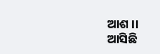ଆଶ ।।
ଆସିଛି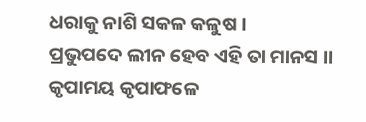ଧରାକୁ ନାଶି ସକଳ କଳୁଷ ।
ପ୍ରଭୁପଦେ ଲୀନ ହେବ ଏହି ତା ମାନସ ।।
କୃପାମୟ କୃପାଫଳେ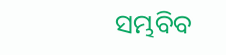ସମ୍ଭବିବ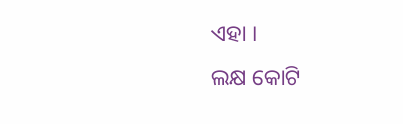ଏହା ।
ଲକ୍ଷ କୋଟି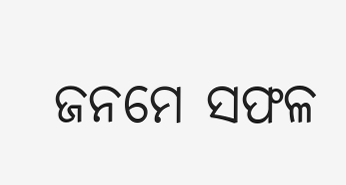ଜନମେ ସଫଳ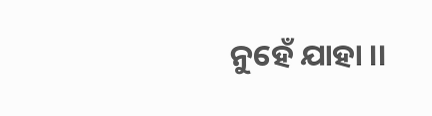ନୁହେଁ ଯାହା ।।